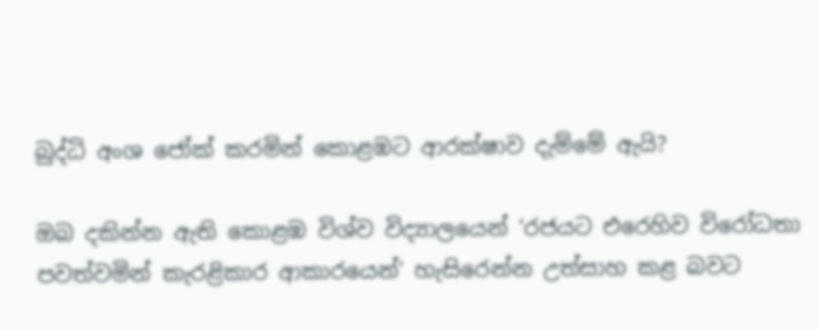බුද්ධි අංශ ජෝක් කරමින් කොළඹට ආරක්ෂාව දැම්මේ ඇයි?

ඔබ දකින්න ඇති කොළඹ විශ්ව විද්‍යාලයෙන් ‘රජයට එරෙහිව විරෝධතා පවත්වමින් කැරළිකාර ආකාරයෙන්‘ හැසිරෙන්න උත්සාහ කළ බවට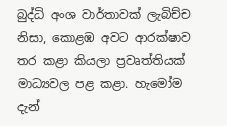බුද්ධි අංශ වාර්තාවක් ලැබිච්ච නිසා, කොළඹ අවට ආරක්ෂාව තර කළා කියලා ප්‍රවෘත්තියක් මාධ්‍යවල පළ කළා. හැමෝම දැන්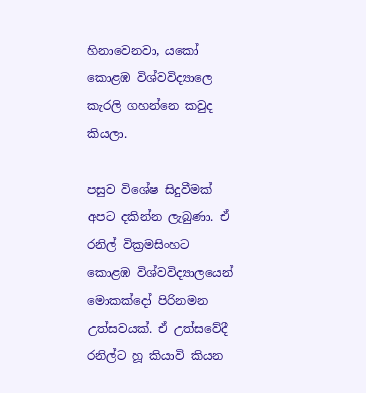හිනාවෙනවා, යකෝ කොළඹ විශ්වවිද්‍යාලෙ කැරලි ගහන්නෙ කවුද කියලා.

පසුව විශේෂ සිදුවීමක් අපට දකින්න ලැබුණා. ඒ රනිල් වික්‍රමසිංහට කොළඹ විශ්වවිද්‍යාලයෙන් මොකක්දෝ පිරිනමන උත්සවයක්. ඒ උත්සවේදී රනිල්ට හූ කියාවි කියන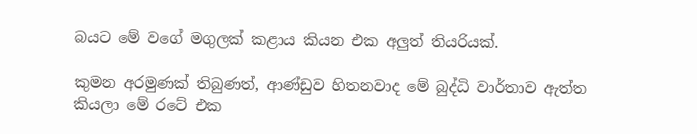බයට මේ වගේ මගුලක් කළාය කියන එක අලුත් තියරියක්.

කුමන අරමුණක් තිබුණත්, ආණ්ඩුව හිතනවාද මේ බුද්ධි වාර්තාව ඇත්ත කියලා මේ රටේ එක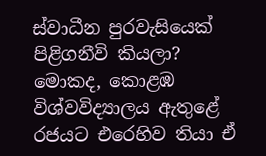ස්වාධීන පුරවැසියෙක් පිළිගනීවි කියලා? මොකද, කොළඹ විශ්වවිද්‍යාලය ඇතුළේ රජයට එරෙහිව තියා ඒ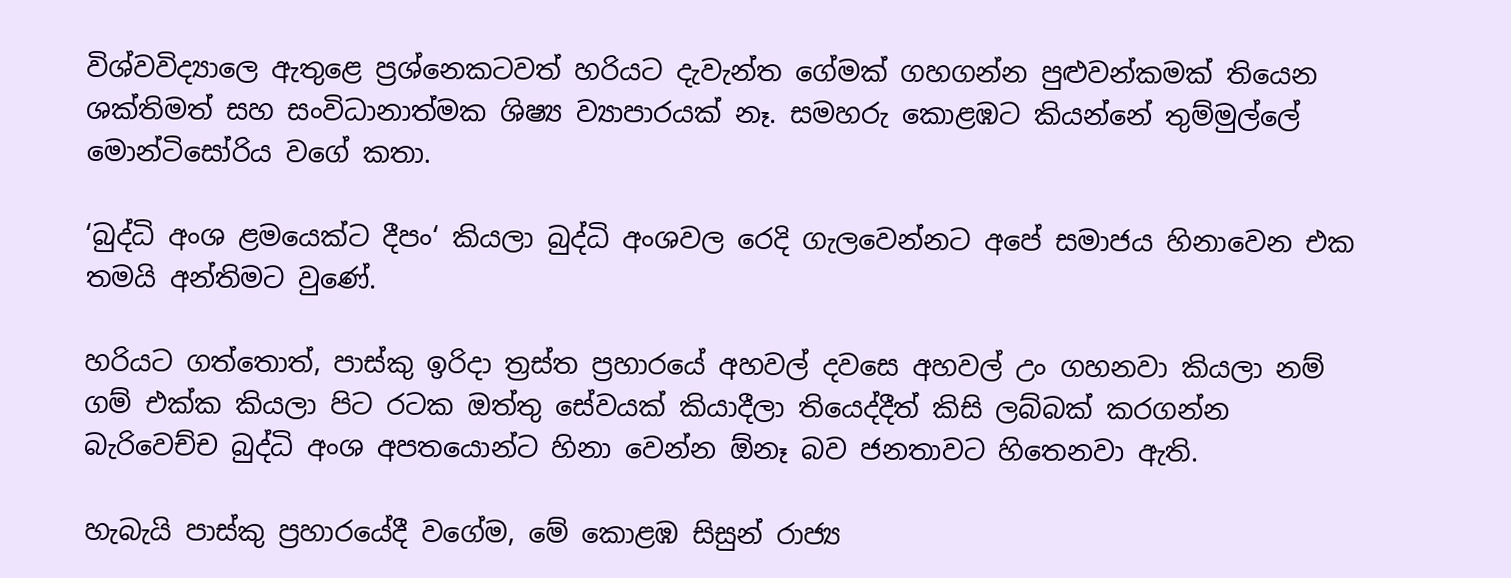විශ්වවිද්‍යාලෙ ඇතුළෙ ප්‍රශ්නෙකටවත් හරියට දැවැන්ත ගේමක් ගහගන්න පුළුවන්කමක් තියෙන ශක්තිමත් සහ සංවිධානාත්මක ශිෂ්‍ය ව්‍යාපාරයක් නෑ. සමහරු කොළඹට කියන්නේ තුම්මුල්ලේ මොන්ටිසෝරිය වගේ කතා.

‘බුද්ධි අංශ ළමයෙක්ට දීපං‘ කියලා බුද්ධි අංශවල රෙදි ගැලවෙන්නට අපේ සමාජය හිනාවෙන එක තමයි අන්තිමට වුණේ.

හරියට ගත්තොත්, පාස්කු ඉරිදා ත්‍රස්ත ප්‍රහාරයේ අහවල් දවසෙ අහවල් උං ගහනවා කියලා නම් ගම් එක්ක කියලා පිට රටක ඔත්තු සේවයක් කියාදීලා තියෙද්දීත් කිසි ලබ්බක් කරගන්න බැරිවෙච්ච බුද්ධි අංශ අපතයොන්ට හිනා වෙන්න ඕනෑ බව ජනතාවට හිතෙනවා ඇති.

හැබැයි පාස්කු ප්‍රහාරයේදී වගේම, මේ කොළඹ සිසුන් රාජ්‍ය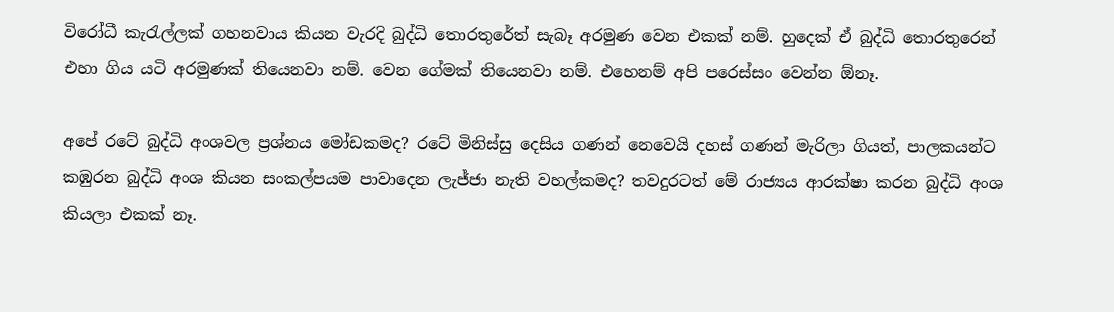විරෝධී කැරැල්ලක් ගහනවාය කියන වැරදි බුද්ධි තොරතුරේත් සැබෑ අරමුණ වෙන එකක් නම්. හුදෙක් ඒ බුද්ධි තොරතුරෙන් එහා ගිය යටි අරමුණක් තියෙනවා නම්. වෙන ගේමක් තියෙනවා නම්. එහෙනම් අපි පරෙස්සං වෙන්න ඕනෑ.

අපේ රටේ බුද්ධි අංශවල ප්‍රශ්නය මෝඩකමද? රටේ මිනිස්සු දෙසිය ගණන් නෙවෙයි දහස් ගණන් මැරිලා ගියත්, පාලකයන්ට කඹුරන බුද්ධි අංශ කියන සංකල්පයම පාවාදෙන ලැජ්ජා නැති වහල්කමද? තවදුරටත් මේ රාජ්‍යය ආරක්ෂා කරන බුද්ධි අංශ කියලා එකක් නෑ.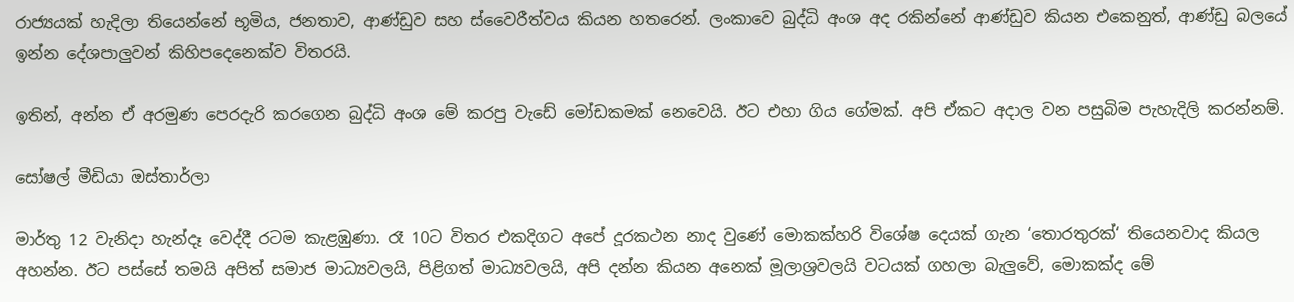රාජ්‍යයක් හැදිලා තියෙන්නේ භූමිය, ජනතාව, ආණ්ඩුව සහ ස්වෛරීත්වය කියන හතරෙන්. ලංකාවෙ බුද්ධි අංශ අද රකින්නේ ආණ්ඩුව කියන එකෙනුත්, ආණ්ඩු බලයේ ඉන්න දේශපාලුවන් කිහිපදෙනෙක්ව විතරයි.

ඉතින්, අන්න ඒ අරමුණ පෙරදැරි කරගෙන බුද්ධි අංශ මේ කරපු වැඩේ මෝඩකමක් නෙවෙයි. ඊට එහා ගිය ගේමක්. අපි ඒකට අදාල වන පසුබිම පැහැදිලි කරන්නම්.

සෝෂල් මීඩියා ඔස්තාර්ලා

මාර්තු 12 වැනිදා හැන්දෑ වෙද්දී රටම කැළඹුණා. රෑ 10ට විතර එකදිගට අපේ දූරකථන නාද වුණේ මොකක්හරි විශේෂ දෙයක් ගැන ‘තොරතුරක්‘ තියෙනවාද කියල අහන්න. ඊට පස්සේ තමයි අපිත් සමාජ මාධ්‍යවලයි, පිළිගත් මාධ්‍යවලයි, අපි දන්න කියන අනෙක් මූලාශ්‍රවලයි වටයක් ගහලා බැලුවේ, මොකක්ද මේ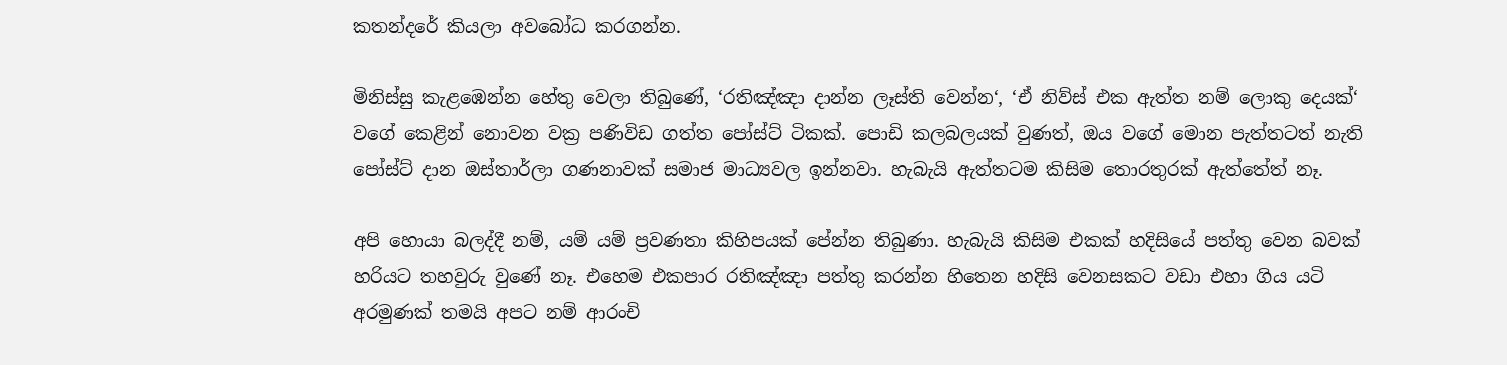කතන්දරේ කියලා අවබෝධ කරගන්න.

මිනිස්සු කැළඹෙන්න හේතු වෙලා තිබුණේ, ‘රතිඤ්ඤා දාන්න ලෑස්ති වෙන්න‘, ‘ඒ නිව්ස් එක ඇත්ත නම් ලොකු දෙයක්‘ වගේ කෙළින් නොවන වක්‍ර පණිවිඩ ගත්ත පෝස්ට් ටිකක්. පොඩි කලබලයක් වුණත්, ඔය වගේ මොන පැත්තටත් නැති පෝස්ට් දාන ඔස්තාර්ලා ගණනාවක් සමාජ මාධ්‍යවල ඉන්නවා. හැබැයි ඇත්තටම කිසිම තොරතුරක් ඇත්තේත් නෑ.

අපි හොයා බලද්දී නම්, යම් යම් ප්‍රවණතා කිහිපයක් පේන්න තිබුණා. හැබැයි කිසිම එකක් හදිසියේ පත්තු වෙන බවක් හරියට තහවුරු වුණේ නෑ. එහෙම එකපාර රතිඤ්ඤා පත්තු කරන්න හිතෙන හදිසි වෙනසකට වඩා එහා ගිය යටි අරමුණක් තමයි අපට නම් ආරංචි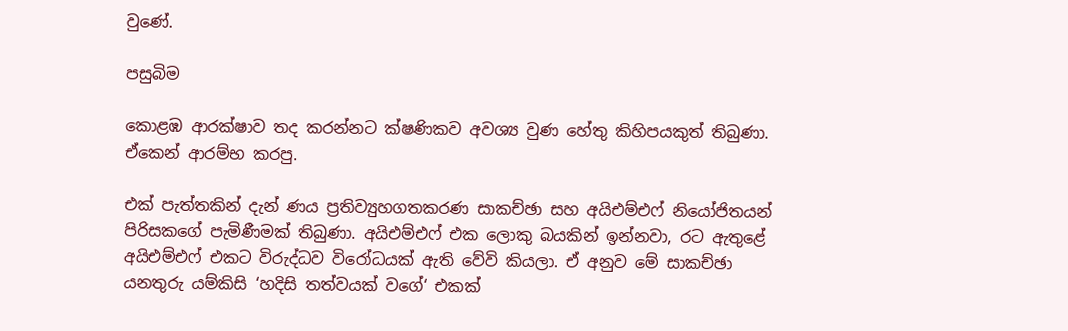වුණේ.

පසුබිම

කොළඹ ආරක්ෂාව තද කරන්නට ක්ෂණිකව අවශ්‍ය වුණ හේතු කිහිපයකුත් තිබුණා. ඒකෙන් ආරම්භ කරපු.

එක් පැත්තකින් දැන් ණය ප්‍රතිව්‍යුහගතකරණ සාකච්ඡා සහ අයිඑම්එෆ් නියෝජිතයන් පිරිසකගේ පැමිණීමක් තිබුණා. අයිඑම්එෆ් එක ලොකු බයකින් ඉන්නවා, රට ඇතුළේ අයිඑම්එෆ් එකට විරුද්ධව විරෝධයක් ඇති වේවි කියලා. ඒ අනුව මේ සාකච්ඡා යනතුරු යම්කිසි ‘හදිසි තත්වයක් වගේ‘ එකක්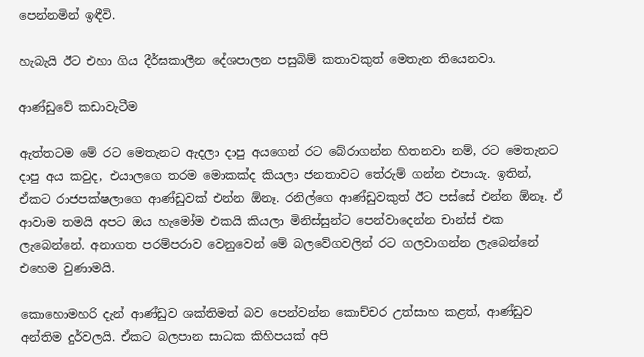පෙන්නමින් ඉඳීවි.

හැබැයි ඊට එහා ගිය දීර්ඝකාලීන දේශපාලන පසුබිම් කතාවකුත් මෙතැන තියෙනවා.

ආණ්ඩුවේ කඩාවැටීම

ඇත්තටම මේ රට මෙතැනට ඇදලා දාපු අයගෙන් රට බේරාගන්න හිතනවා නම්, රට මෙතැනට දාපු අය කවුද, එයාලගෙ තරම මොකක්ද කියලා ජනතාවට තේරුම් ගන්න එපායැ. ඉතින්, ඒකට රාජපක්ෂලාගෙ ආණ්ඩුවක් එන්න ඕනෑ. රනිල්ගෙ ආණ්ඩුවකුත් ඊට පස්සේ එන්න ඕනෑ. ඒ ආවාම තමයි අපට ඔය හැමෝම එකයි කියලා මිනිස්සුන්ට පෙන්වාදෙන්න චාන්ස් එක ලැබෙන්නේ. අනාගත පරම්පරාව වෙනුවෙන් මේ බලවේගවලින් රට ගලවාගන්න ලැබෙන්නේ එහෙම වුණාමයි.

කොහොමහරි දැන් ආණ්ඩුව ශක්තිමත් බව පෙන්වන්න කොච්චර උත්සාහ කළත්, ආණ්ඩුව අන්තිම දුර්වලයි. ඒකට බලපාන සාධක කිහිපයක් අපි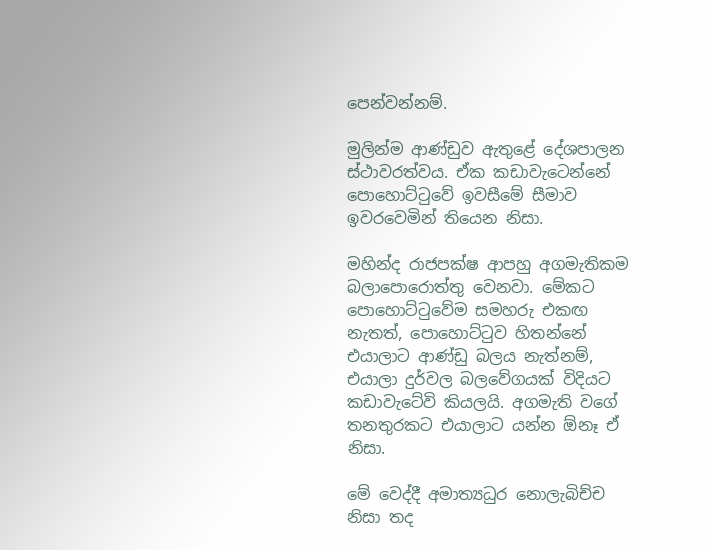පෙන්වන්නම්.

මුලින්ම ආණ්ඩුව ඇතුළේ දේශපාලන ස්ථාවරත්වය. ඒක කඩාවැටෙන්නේ පොහොට්ටුවේ ඉවසීමේ සීමාව ඉවරවෙමින් තියෙන නිසා.

මහින්ද රාජපක්ෂ ආපහු අගමැතිකම බලාපොරොත්තු වෙනවා. මේකට පොහොට්ටුවේම සමහරු එකඟ නැතත්, පොහොට්ටුව හිතන්නේ එයාලාට ආණ්ඩු බලය නැත්නම්, එයාලා දුර්වල බලවේගයක් විදියට කඩාවැටේවි කියලයි. අගමැති වගේ තනතුරකට එයාලාට යන්න ඕනෑ ඒ නිසා.

මේ වෙද්දී අමාත්‍යධුර නොලැබිච්ච නිසා තද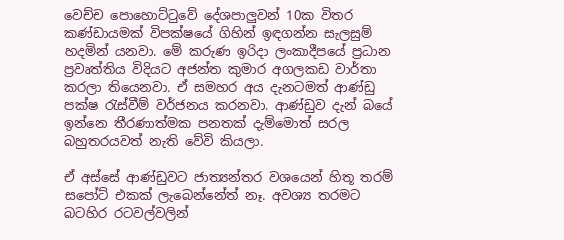වෙච්ච පොහොට්ටුවේ දේශපාලුවන් 10ක විතර කණ්ඩායමක් විපක්ෂයේ ගිහින් ඉඳගන්න සැලසුම් හදමින් යනවා. මේ කරුණ ඉරිදා ලංකාදීපයේ ප්‍රධාන ප්‍රවෘත්තිය විදියට අජන්ත කුමාර අගලකඩ වාර්තා කරලා තියෙනවා. ඒ සමහර අය දැනටමත් ආණ්ඩු පක්ෂ රැස්වීම් වර්ජනය කරනවා. ආණ්ඩුව දැන් බයේ ඉන්නෙ තීරණාත්මක පනතක් දැම්මොත් සරල බහුතරයවත් නැති වේවි කියලා.

ඒ අස්සේ ආණ්ඩුවට ජාත්‍යන්තර වශයෙන් හිතූ තරම් සපෝට් එකක් ලැබෙන්නේත් නෑ. අවශ්‍ය තරමට බටහිර රටවල්වලින්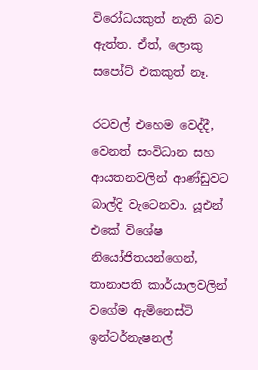විරෝධයකුත් නැති බව ඇත්ත. ඒත්, ලොකු සපෝට් එකකුත් නෑ.

රටවල් එහෙම වෙද්දී, වෙනත් සංවිධාන සහ ආයතනවලින් ආණ්ඩුවට බාල්දි වැටෙනවා. යූඑන් එකේ විශේෂ නියෝජිතයන්ගෙන්, තානාපති කාර්යාලවලින් වගේම ඇමිනෙස්ටි ඉන්ටර්නැෂනල්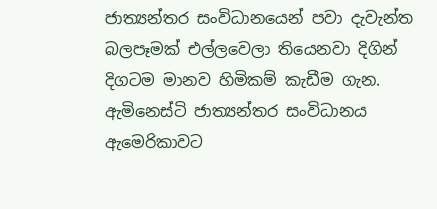ජාත්‍යන්තර සංවිධානයෙන් පවා දැවැන්ත බලපෑමක් එල්ලවෙලා තියෙනවා දිගින් දිගටම මානව හිමිකම් කැඩීම ගැන. ඇමිනෙස්ටි ජාත්‍යන්තර සංවිධානය ඇමෙරිකාවට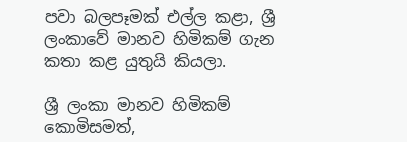පවා බලපෑමක් එල්ල කළා, ශ්‍රී ලංකාවේ මානව හිමිකම් ගැන කතා කළ යුතුයි කියලා.

ශ්‍රී ලංකා මානව හිමිකම් කොමිසමත්,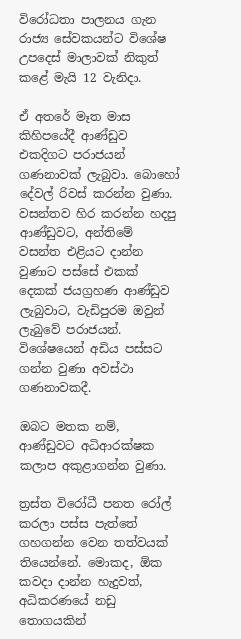විරෝධතා පාලනය ගැන රාජ්‍ය සේවකයන්ට විශේෂ උපදෙස් මාලාවක් නිකුත් කළේ මැයි 12 වැනිදා.

ඒ අතරේ මෑත මාස කිහිපයේදී ආණ්ඩුව එකදිගට පරාජයන් ගණනාවක් ලැබුවා. බොහෝ දේවල් රිවස් කරන්න වුණා. වසන්තව හිර කරන්න හදපු ආණ්ඩුවට, අන්තිමේ වසන්ත එළියට දාන්න වුණාට පස්සේ එකක් දෙකක් ජයග්‍රහණ ආණ්ඩුව ලැබුවාට, වැඩිපුරම ඔවුන් ලැබුවේ පරාජයන්. විශේෂයෙන් අඩිය පස්සට ගන්න වුණා අවස්ථා ගණනාවකදී.

ඔබට මතක නම්, ආණ්ඩුවට අධිආරක්ෂක කලාප අකුළාගන්න වුණා.

ත්‍රස්ත විරෝධී පනත රෝල් කරලා පස්ස පැත්තේ ගහගන්න වෙන තත්වයක් තියෙන්නේ. මොකද, ඕක කවදා දාන්න හැදුවත්, අධිකරණයේ නඩු තොගයකින්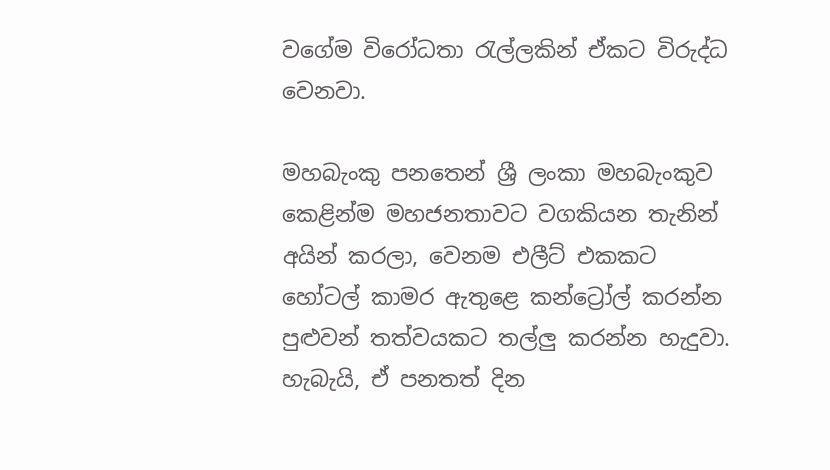වගේම විරෝධතා රැල්ලකින් ඒකට විරුද්ධ වෙනවා.

මහබැංකු පනතෙන් ශ්‍රී ලංකා මහබැංකුව කෙළින්ම මහජනතාවට වගකියන තැනින් අයින් කරලා, වෙනම එලීට් එකකට හෝටල් කාමර ඇතුළෙ කන්ට්‍රෝල් කරන්න පුළුවන් තත්වයකට තල්ලු කරන්න හැදුවා. හැබැයි, ඒ පනතත් දින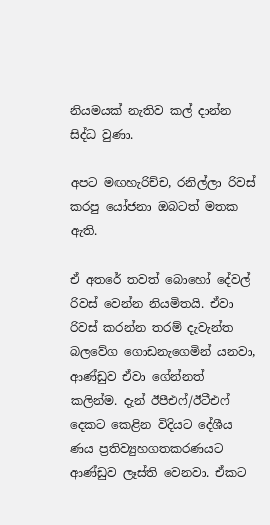නියමයක් නැතිව කල් දාන්න සිද්ධ වුණා.

අපට මඟහැරිච්ච, රනිල්ලා රිවස් කරපු යෝජනා ඔබටත් මතක ඇති.

ඒ අතරේ තවත් බොහෝ දේවල් රිවස් වෙන්න නියමිතයි. ඒවා රිවස් කරන්න තරම් දැවැන්ත බලවේග ගොඩනැගෙමින් යනවා, ආණ්ඩුව ඒවා ගේන්නත් කලින්ම. දැන් ඊපීඑෆ්/ඊටීඑෆ් දෙකට කෙළින විදියට දේශීය ණය ප්‍රතිව්‍යුහගතකරණයට ආණ්ඩුව ලෑස්ති වෙනවා. ඒකට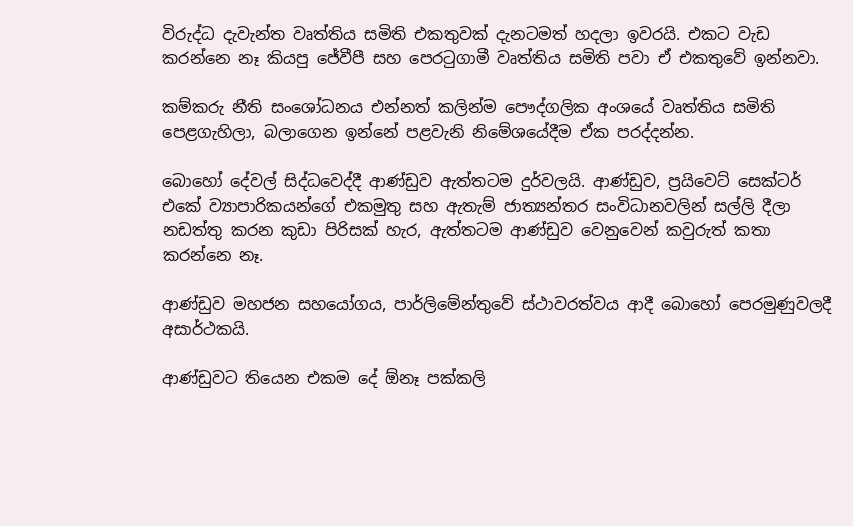විරුද්ධ දැවැන්ත වෘත්තිය සමිති එකතුවක් දැනටමත් හදලා ඉවරයි. එකට වැඩ කරන්නෙ නෑ කියපු ජේවීපී සහ පෙරටුගාමී වෘත්තිය සමිති පවා ඒ එකතුවේ ඉන්නවා.

කම්කරු නීති සංශෝධනය එන්නත් කලින්ම පෞද්ගලික අංශයේ වෘත්තිය සමිති පෙළගැහිලා, බලාගෙන ඉන්නේ පළවැනි නිමේශයේදීම ඒක පරද්දන්න.

බොහෝ දේවල් සිද්ධවෙද්දී ආණ්ඩුව ඇත්තටම දුර්වලයි. ආණ්ඩුව, ප්‍රයිවෙට් සෙක්ටර් එකේ ව්‍යාපාරිකයන්ගේ එකමුතු සහ ඇතැම් ජාත්‍යන්තර සංවිධානවලින් සල්ලි දීලා නඩත්තු කරන කුඩා පිරිසක් හැර, ඇත්තටම ආණ්ඩුව වෙනුවෙන් කවුරුත් කතා කරන්නෙ නෑ.

ආණ්ඩුව මහජන සහයෝගය, පාර්ලිමේන්තුවේ ස්ථාවරත්වය ආදී බොහෝ පෙරමුණුවලදී අසාර්ථකයි.

ආණ්ඩුවට තියෙන එකම දේ ඕනෑ පක්කලි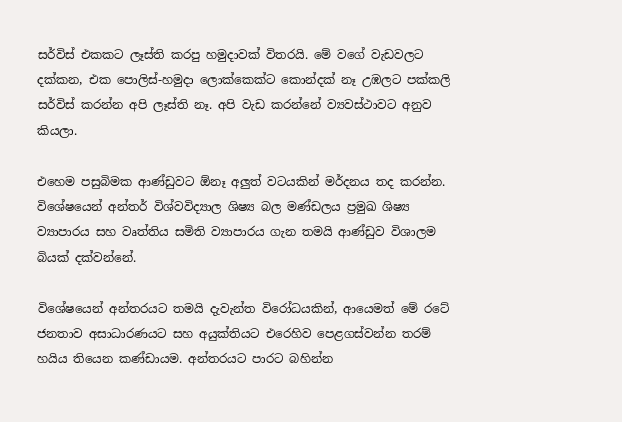සර්විස් එකකට ලෑස්ති කරපු හමුදාවක් විතරයි. මේ වගේ වැඩවලට දක්කන, එක පොලිස්-හමුදා ලොක්කෙක්ට කොන්දක් නෑ උඹලට පක්කලි සර්විස් කරන්න අපි ලෑස්ති නෑ. අපි වැඩ කරන්නේ ව්‍යවස්ථාවට අනුව කියලා.

එහෙම පසුබිමක ආණ්ඩුවට ඕනෑ අලුත් වටයකින් මර්දනය තද කරන්න. විශේෂයෙන් අන්තර් විශ්වවිද්‍යාල ශිෂ්‍ය බල මණ්ඩලය ප්‍රමුඛ ශිෂ්‍ය ව්‍යාපාරය සහ වෘත්තිය සමිති ව්‍යාපාරය ගැන තමයි ආණ්ඩුව විශාලම බියක් දක්වන්නේ.

විශේෂයෙන් අන්තරයට තමයි දැවැන්ත විරෝධයකින්, ආයෙමත් මේ රටේ ජනතාව අසාධාරණයට සහ අයුක්තියට එරෙහිව පෙළගස්වන්න තරම් හයිය තියෙන කණ්ඩායම. අන්තරයට පාරට බහින්න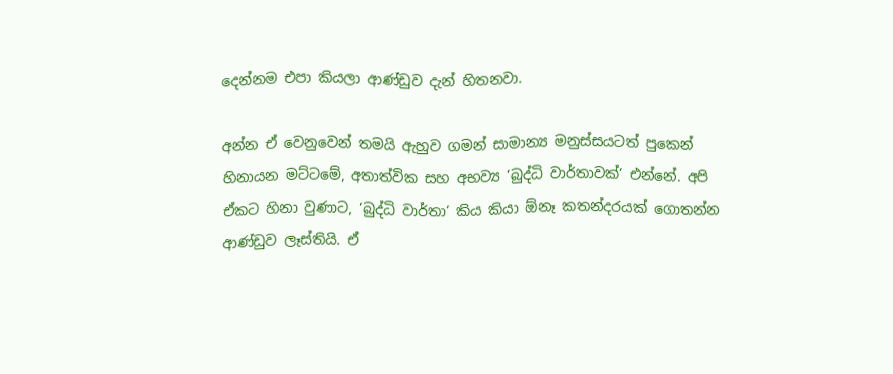දෙන්නම එපා කියලා ආණ්ඩුව දැන් හිතනවා.

අන්න ඒ වෙනුවෙන් තමයි ඇහුව ගමන් සාමාන්‍ය මනුස්සයටත් පුකෙන් හිනායන මට්ටමේ, අතාත්වික සහ අභව්‍ය ‘බුද්ධි වාර්තාවක්‘ එන්නේ. අපි ඒකට හිනා වුණාට, ‘බුද්ධි වාර්තා‘ කිය කියා ඕනෑ කතන්දරයක් ගොතන්න ආණ්ඩුව ලෑස්තියි. ඒ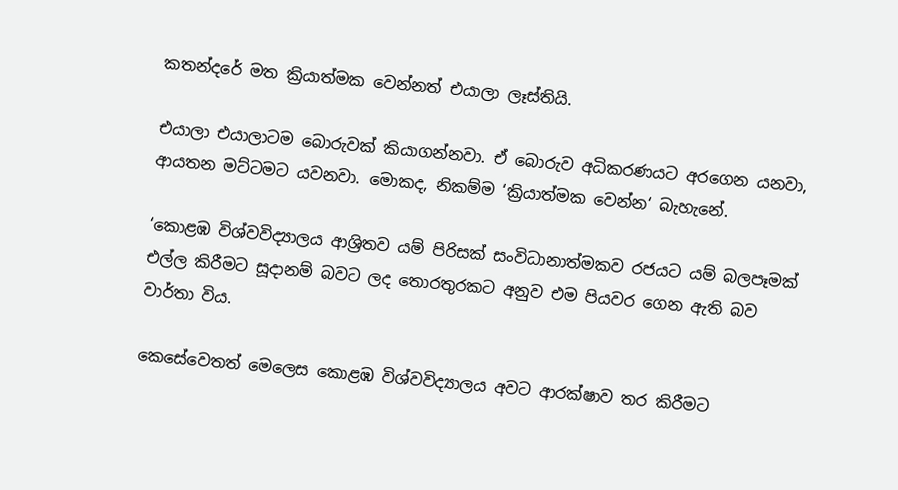කතන්දරේ මත ක්‍රියාත්මක වෙන්නත් එයාලා ලෑස්තියි.

එයාලා එයාලාටම බොරුවක් කියාගන්නවා. ඒ බොරුව අධිකරණයට අරගෙන යනවා, ආයතන මට්ටමට යවනවා. මොකද, නිකම්ම ‘ක්‍රියාත්මක වෙන්න‘ බැහැනේ.

‘කොළඹ විශ්වවිද්‍යාලය ආශ්‍රිතව යම් පිරිසක් සංවිධානාත්මකව රජයට යම් බලපෑමක් එල්ල කිරීමට සූදානම් බවට ලද තොරතුරකට අනුව එම පියවර ගෙන ඇති බව වාර්තා විය.

කෙසේවෙතත් මෙලෙස කොළඹ විශ්වවිද්‍යාලය අවට ආරක්ෂාව තර කිරීමට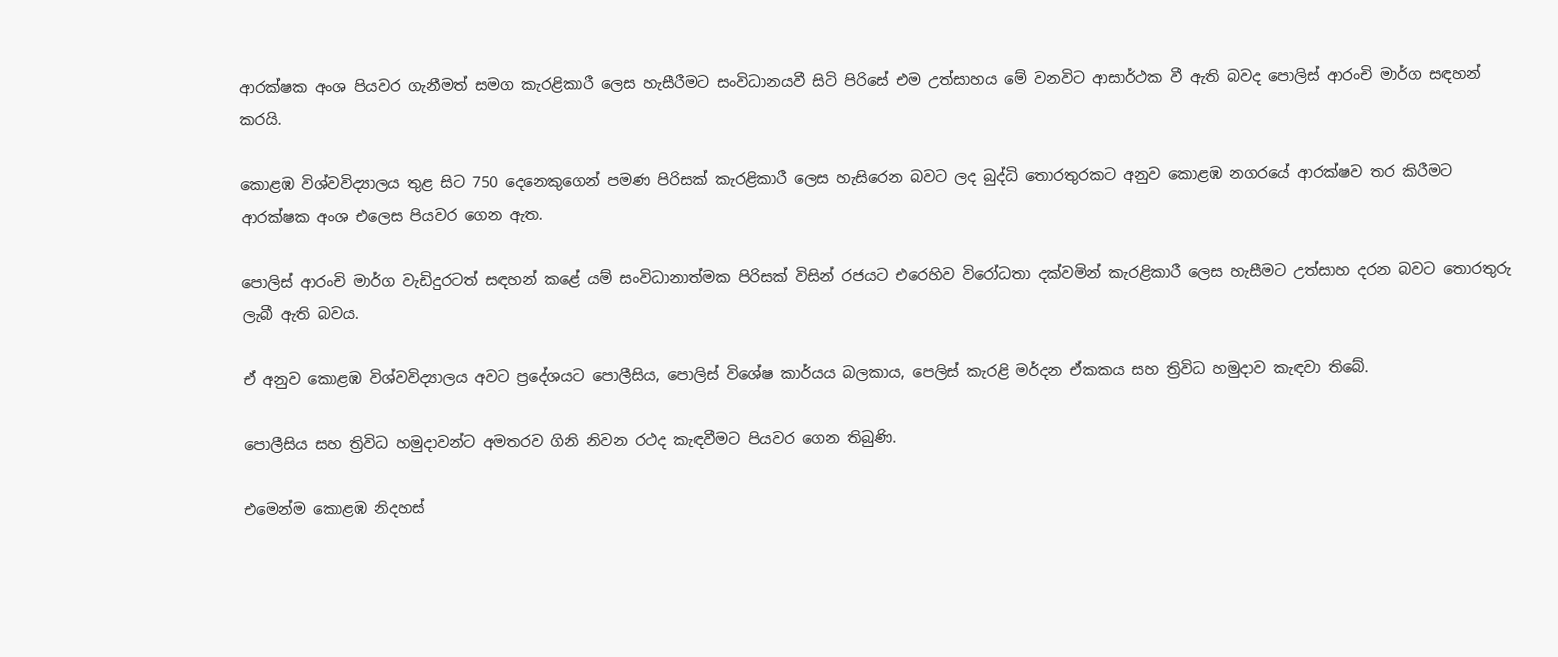ආරක්ෂක අංශ පියවර ගැනීමත් සමග කැරළිකාරී ලෙස හැසීරීමට සංවිධානයවී සිටි පිරිසේ එම උත්සාහය මේ වනවිට ආසාර්ථක වී ඇති බවද පොලිස් ආරංචි මාර්ග සඳහන් කරයි.

කොළඹ විශ්වවිද්‍යාලය තුළ සිට 750 දෙනෙකුගෙන් පමණ පිරිසක් කැරළිකාරී ලෙස හැසිරෙන බවට ලද බුද්ධි තොරතුරකට අනුව කොළඹ නගරයේ ආරක්ෂව තර කිරීමට ආරක්ෂක අංශ එලෙස පියවර ගෙන ඇත.

පොලිස් ආරංචි මාර්ග වැඩිදුරටත් සඳහන් කළේ යම් සංවිධානාත්මක පිරිසක් විසින් රජයට එරෙහිව විරෝධතා දක්වමින් කැරළිකාරී ලෙස හැසීමට උත්සාහ දරන බවට තොරතුරු ලැබී ඇති බවය.

ඒ අනුව කොළඹ විශ්වවිද්‍යාලය අවට ප්‍රදේශයට පොලීසිය, පොලිස් විශේෂ කාර්යය බලකාය, පෙලිස් කැරළි මර්දන ඒකකය සහ ත්‍රිවිධ හමුදාව කැඳවා තිබේ.

පොලීසිය සහ ත්‍රිවිධ හමුදාවන්ට අමතරව ගිනි නිවන රථද කැඳවීමට පියවර ගෙන තිබුණි.

එමෙන්ම කොළඹ නිදහස්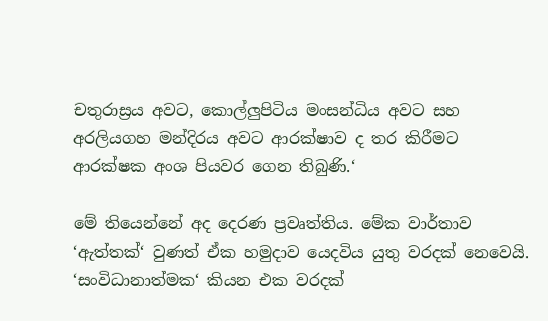චතුරාස්‍රය අවට, කොල්ලුපිටිය මංසන්ධිය අවට සහ අරලියගහ මන්දිරය අවට ආරක්ෂාව ද තර කිරීමට ආරක්ෂක අංශ පියවර ගෙන තිබුණි.‘

මේ තියෙන්නේ අද දෙරණ ප්‍රවෘත්තිය. මේක වාර්තාව ‘ඇත්තක්‘ වුණත් ඒක හමුදාව යෙදවිය යුතු වරදක් නෙවෙයි. ‘සංවිධානාත්මක‘ කියන එක වරදක්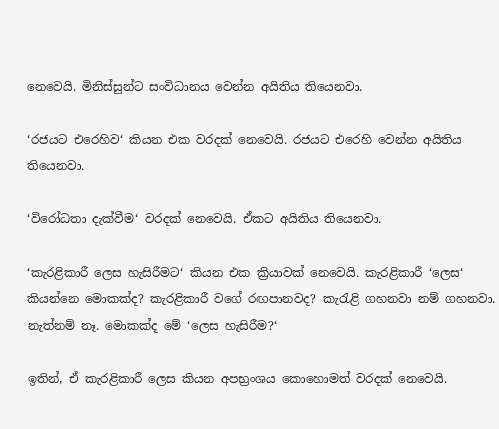නෙවෙයි. මිනිස්සුන්ට සංවිධානය වෙන්න අයිතිය තියෙනවා.

‘රජයට එරෙහිව‘ කියන එක වරදක් නෙවෙයි. රජයට එරෙහි වෙන්න අයිතිය තියෙනවා.

‘විරෝධතා දැක්වීම‘ වරදක් නෙවෙයි. ඒකට අයිතිය තියෙනවා.

‘කැරළිකාරී ලෙස හැසිරීමට‘ කියන එක ක්‍රියාවක් නෙවෙයි. කැරළිකාරී ‘ලෙස‘ කියන්නෙ මොකක්ද? කැරළිකාරී වගේ රඟපානවද? කැරැළි ගහනවා නම් ගහනවා. නැත්නම් නෑ. මොකක්ද මේ ‘ලෙස හැසිරීම?‘

ඉතින්, ඒ කැරළිකාරී ලෙස කියන අපභ්‍රංශය කොහොමත් වරදක් නෙවෙයි.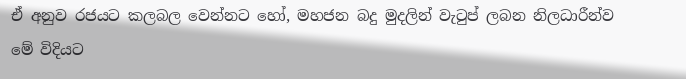ඒ අනුව රජයට කලබල වෙන්නට හෝ, මහජන බදු මුදලින් වැටුප් ලබන නිලධාරීන්ව මේ විදියට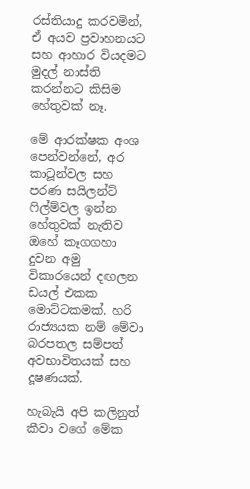රස්තියාදු කරවමින්, ඒ අයව ප්‍රවාහනයට සහ ආහාර වියදමට මුදල් නාස්ති කරන්නට කිසිම හේතුවක් නෑ.

මේ ආරක්ෂක අංශ පෙන්වන්නේ, අර කාටූන්වල සහ පරණ සයිලන්ට් ෆිල්ම්වල ඉන්න හේතුවක් නැතිව ඔහේ කෑගගහා දුවන අමු විකාරයෙන් දඟලන ඩයල් එකක මොට්ටකමක්. හරි රාජ්‍යයක නම් මේවා බරපතල සම්පත් අවභාවිතයක් සහ දූෂණයක්.

හැබැයි අපි කලිනුත් කීවා වගේ මේක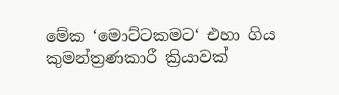මේක ‘මොට්ටකමට‘ එහා ගිය කුමන්ත්‍රණකාරී ක්‍රියාවක්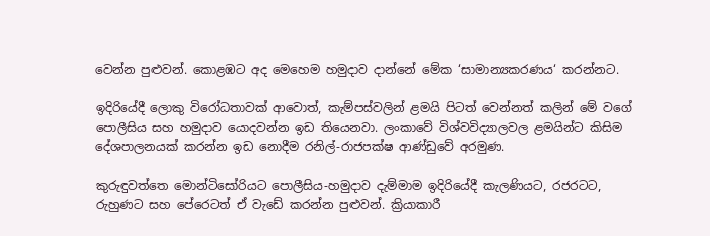වෙන්න පුළුවන්. කොළඹට අද මෙහෙම හමුදාව දාන්නේ මේක ‘සාමාන්‍යකරණය‘ කරන්නට.

ඉදිරියේදී ලොකු විරෝධතාවක් ආවොත්, කැම්පස්වලින් ළමයි පිටත් වෙන්නත් කලින් මේ වගේ පොලීසිය සහ හමුදාව යොදවන්න ඉඩ තියෙනවා. ලංකාවේ විශ්වවිද්‍යාලවල ළමයින්ට කිසිම දේශපාලනයක් කරන්න ඉඩ නොදීම රනිල්-රාජපක්ෂ ආණ්ඩුවේ අරමුණ.

කුරුඳුවත්තෙ මොන්ටිසෝරියට පොලීසිය-හමුදාව දැම්මාම ඉදිරියේදී කැලණියට, රජරටට, රුහුණට සහ පේරෙටත් ඒ වැඩේ කරන්න පුළුවන්. ක්‍රියාකාරී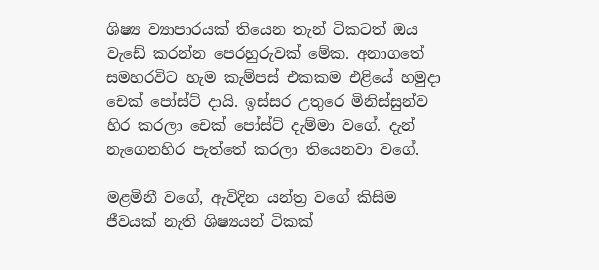ශිෂ්‍ය ව්‍යාපාරයක් තියෙන තැන් ටිකටත් ඔය වැඩේ කරන්න පෙරහුරුවක් මේක. අනාගතේ සමහරවිට හැම කැම්පස් එකකම එළියේ හමුදා චෙක් පෝස්ට් දායි. ඉස්සර උතුරෙ මිනිස්සුන්ව හිර කරලා චෙක් පෝස්ට් දැම්මා වගේ. දැන් නැගෙනහිර පැත්තේ කරලා තියෙනවා වගේ.

මළමිනී වගේ, ඇවිදින යන්ත්‍ර වගේ කිසිම ජීවයක් නැති ශිෂ්‍යයන් ටිකක්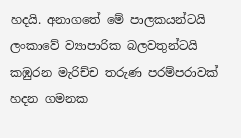හදයි. අනාගතේ මේ පාලකයන්ටයි ලංකාවේ ව්‍යාපාරික බලවතුන්ටයි කඹුරන මැරිච්ච තරුණ පරම්පරාවක් හදන ගමනක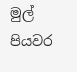මුල් පියවර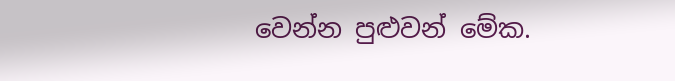වෙන්න පුළුවන් මේක.